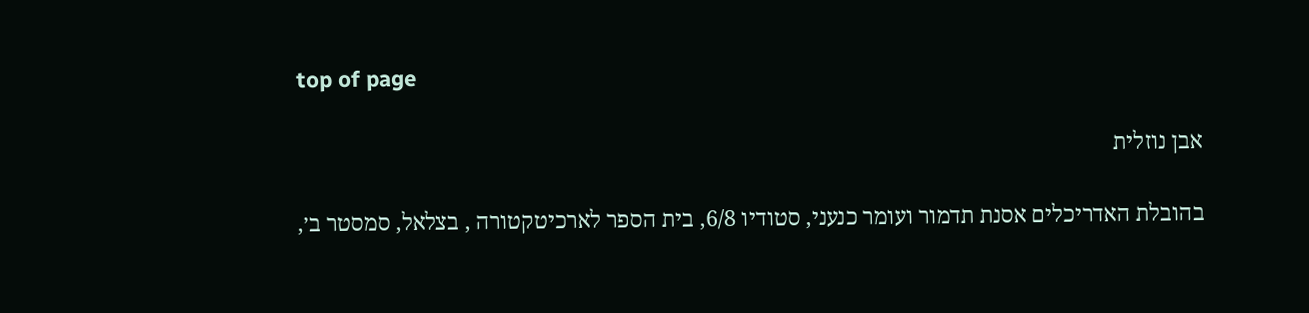top of page

אבן נוזלית

בהובלת האדריכלים אסנת תדמור ועומר כנעני, סטודיו 6/8, בית הספר לארכיטקטורה , בצלאל, סמסטר ב׳,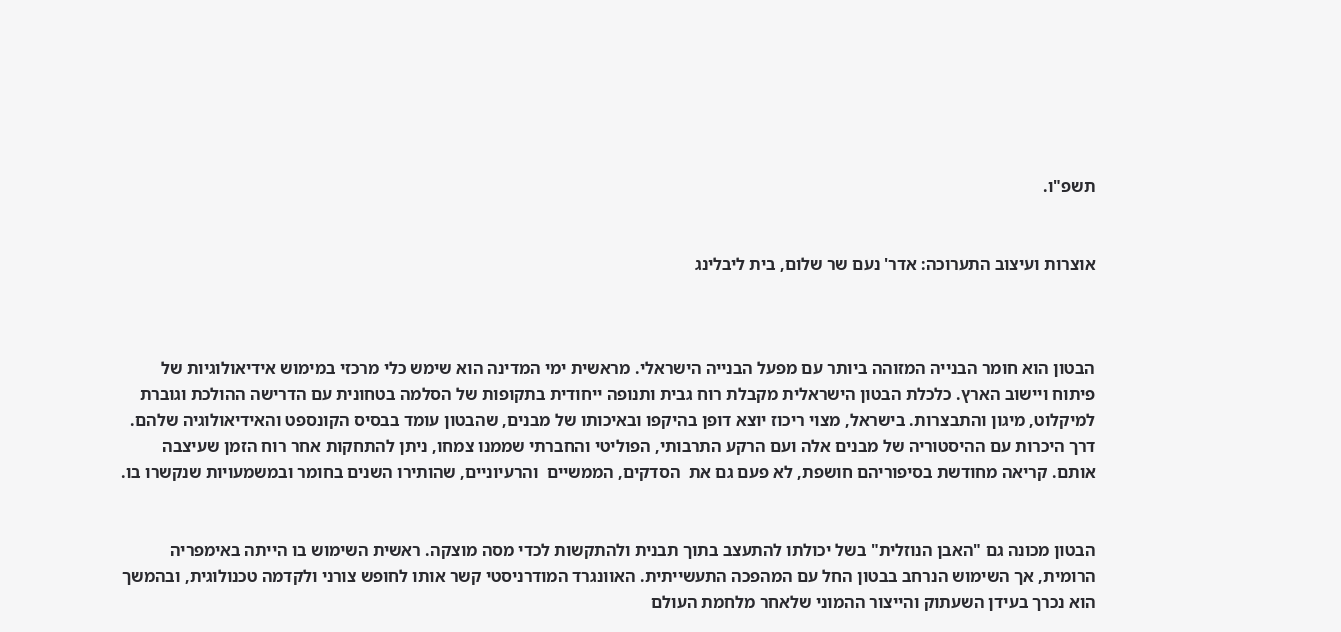תשפ"ו.


אוצרות ועיצוב התערוכה: אדר' נעם שר שלום, בית ליבלינג



הבטון הוא חומר הבנייה המזוהה ביותר עם מפעל הבנייה הישראלי. מראשית ימי המדינה הוא שימש כלי מרכזי במימוש אידיאולוגיות של פיתוח ויישוב הארץ. כלכלת הבטון הישראלית מקבלת רוח גבית ותנופה ייחודית בתקופות של הסלמה בטחונית עם הדרישה ההולכת וגוברת למיקלוט, מיגון והתבצרות. בישראל, מצוי ריכוז יוצא דופן בהיקפו ובאיכותו של מבנים, שהבטון עומד בבסיס הקונספט והאידיאולוגיה שלהם. דרך היכרות עם ההיסטוריה של מבנים אלה ועם הרקע התרבותי, הפוליטי והחברתי שממנו צמחו, ניתן להתחקות אחר רוח הזמן שעיצבה אותם. קריאה מחודשת בסיפוריהם חושפת, לא פעם גם את  הסדקים, הממשיים  והרעיוניים, שהותירו השנים בחומר ובמשמעויות שנקשרו בו.


הבטון מכונה גם "האבן הנוזלית" בשל יכולתו להתעצב בתוך תבנית ולהתקשות לכדי מסה מוצקה. ראשית השימוש בו הייתה באימפריה הרומית, אך השימוש הנרחב בבטון החל עם המהפכה התעשייתית. האוונגרד המודרניסטי קשר אותו לחופש צורני ולקדמה טכנולוגית, ובהמשך הוא נכרך בעידן השעתוק והייצור ההמוני שלאחר מלחמת העולם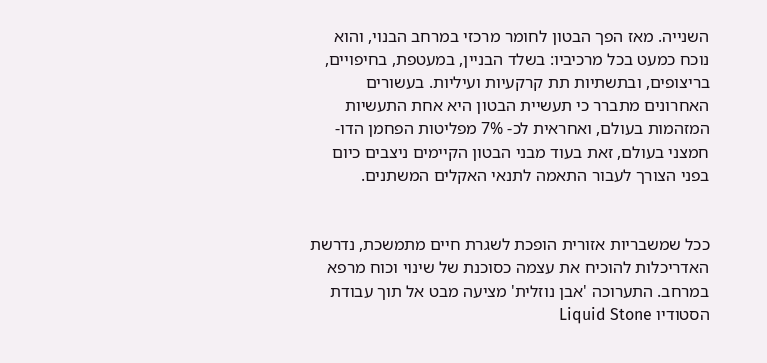השנייה. מאז הפך הבטון לחומר מרכזי במרחב הבנוי, והוא נוכח כמעט בכל מרכיביו: בשלד הבניין, במעטפת, בחיפויים, בריצופים, ובתשתיות תת קרקעיות ועיליות. בעשורים האחרונים מתברר כי תעשיית הבטון היא אחת התעשיות המזהמות בעולם, ואחראית לכ- 7% מפליטות הפחמן הדו-חמצני בעולם, זאת בעוד מבני הבטון הקיימים ניצבים כיום בפני הצורך לעבור התאמה לתנאי האקלים המשתנים.


ככל שמשבריות אזורית הופכת לשגרת חיים מתמשכת, נדרשת האדריכלות להוכיח את עצמה כסוכנת של שינוי וכוח מרפא  במרחב. התערוכה 'אבן נוזלית' מציעה מבט אל תוך עבודת הסטודיו Liquid Stone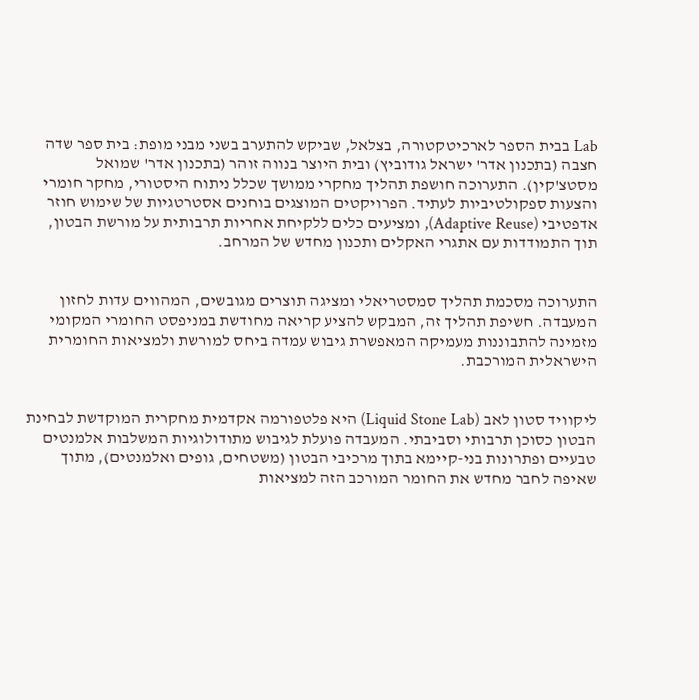Lab בבית הספר לארכיטקטורה, בצלאל, שביקש להתערב בשני מבני מופת: בית ספר שדה חצבה (בתכנון אדר' ישראל גודוביץ) ובית היוצר בנווה זוהר (בתכנון אדר' שמואל מסטצ'קין). התערוכה חושפת תהליך מחקרי ממושך שכלל ניתוח היסטורי, מחקר חומרי והצעות ספקולטיביות לעתיד. הפרויקטים המוצגים בוחנים אסטרטגיות של שימוש חוזר אדפטיבי (Adaptive Reuse), ומציעים כלים ללקיחת אחריות תרבותית על מורשת הבטון, תוך התמודדות עם אתגרי האקלים ותכנון מחדש של המרחב.


התערוכה מסכמת תהליך סמסטריאלי ומציגה תוצרים מגובשים, המהווים עדות לחזון המעבדה. חשיפת תהליך זה, המבקש להציע קריאה מחודשת במניפסט החומרי המקומי מזמינה להתבוננות מעמיקה המאפשרת גיבוש עמדה ביחס למורשת ולמציאות החומרית הישראלית המורכבת.


ליקוויד סטון לאב (Liquid Stone Lab) היא פלטפורמה אקדמית מחקרית המוקדשת לבחינת הבטון כסוכן תרבותי וסביבתי. המעבדה פועלת לגיבוש מתודולוגיות המשלבות אלמנטים טבעיים ופתרונות בני-קיימא בתוך מרכיבי הבטון (משטחים, גופים ואלמנטים), מתוך שאיפה לחבר מחדש את החומר המורכב הזה למציאות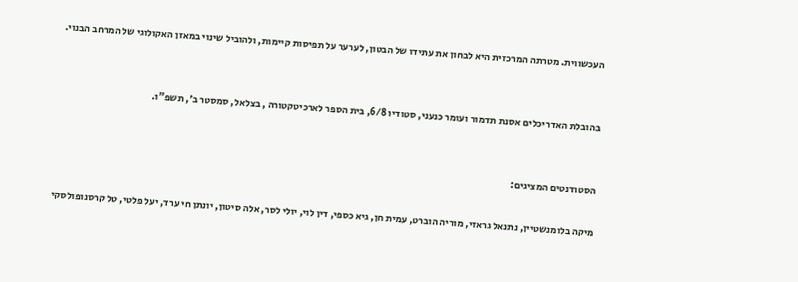העכשווית. מטרתה המרכזית היא לבחון את עתידו של הבטון, לערער על תפיסות קיימות, ולהוביל שינוי במאזן האקולוגי של המרחב הבנוי.


בהובלת האדריכלים אסנת תדמור ועומר כנעני, סטודיו 6/8, בית הספר לארכיטקטורה , בצלאל, סמסטר ב׳, תשפ"ו.


הסטודנטים המציגים:

מיקה בלומנשטיין, נתנאל גראזי, מוריה הוברט, עמית חן, גיא כספי, דין לוי, יולי לסר, אלה סיטון, יונתן חי ערד, יעל פלטי, טל קרסנופולסקי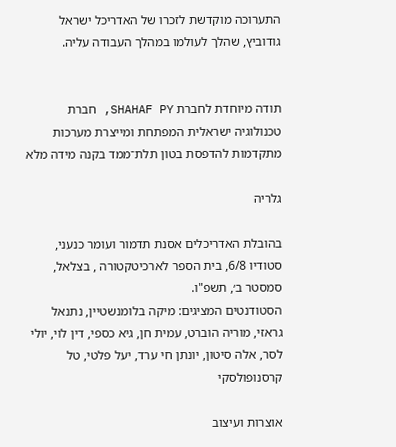התערוכה מוקדשת לזכרו של האדריכל ישראל גודוביץ, שהלך לעולמו במהלך העבודה עליה.


תודה מיוחדת לחברת SHAHAF PY, חברת טכנולוגיה ישראלית המפתחת ומייצרת מערכות מתקדמות להדפסת בטון תלת־ממד בקנה מידה מלא

גלריה

בהובלת האדריכלים אסנת תדמור ועומר כנעני, סטודיו 6/8, בית הספר לארכיטקטורה , בצלאל, סמסטר ב׳, תשפ"ו.
הסטודנטים המציגים: מיקה בלומנשטיין, נתנאל גראזי, מוריה הוברט, עמית חן, גיא כספי, דין לוי, יולי לסר, אלה סיטון, יונתן חי ערד, יעל פלטי, טל קרסנופולסקי

אוצרות ועיצוב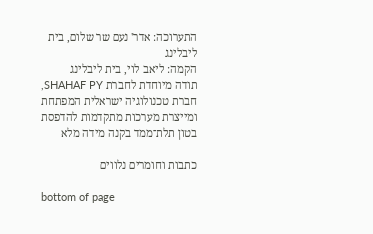התערוכה: אדר' נעם שר שלום, בית ליבלינג
הקמה: ליאב לוי, בית ליבלינג
תודה מיוחדת לחברת SHAHAF PY, חברת טכנולוגיה ישראלית המפתחת ומייצרת מערכות מתקדמות להדפסת בטון תלת־ממד בקנה מידה מלא

כתבות וחומרים נלווים

bottom of page